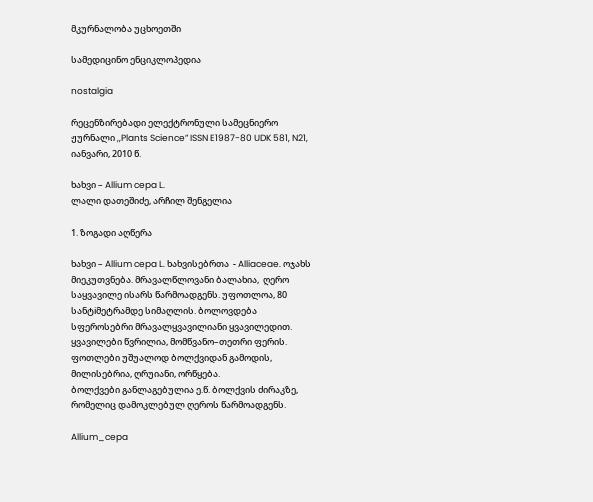მკურნალობა უცხოეთში

სამედიცინო ენციკლოპედია

nostalgia

რეცენზირებადი ელექტრონული სამეცნიერო ჟურნალი ,,Plants Science” ISSN E1987-80 UDK 581, N21, იანვარი, 2010 წ.

ხახვი – Allium cepa L.
ლალი დათეშიძე, არჩილ შენგელია

1. ზოგადი აღწერა

ხახვი – Allium cepa L. ხახვისებრთა  - Alliaceae. ოჯახს მიეკუთვნება. მრავალწლოვანი ბალახია,  ღერო საყვავილე ისარს წარმოადგენს. უფოთლოა, 80 სანტiმეტრამდე სიმაღლის. ბოლოვდება სფეროსებრი მრავალყვავილიანი ყვავილედით. ყვავილები წვრილია, მომწვანო–თეთრი ფერის.
ფოთლები უშუალოდ ბოლქვიდან გამოდის,  მილისებრია, ღრუიანი, ორწყება.
ბოლქვები განლაგებულია ე.წ. ბოლქვის ძირაკზე, რომელიც დამოკლებულ ღეროს წარმოადგენს.

Allium_cepa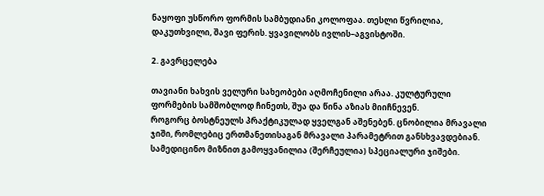ნაყოფი უსწორო ფორმის სამბუდიანი კოლოფაა. თესლი წვრილია, დაკუთხვილი, შავი ფერის. ყვავილობს ივლის–აგვისტოში.

2. გავრცელება

თავიანი ხახვის ველური სახეობები აღმოჩენილი არაა. კულტურული ფორმების სამშობლოდ ჩინეთს, შუა და წინა აზიას მიიჩნევენ.
როგორც ბოსტნეულს პრაქტიკულად ყველგან აშენებენ. ცნობილია მრავალი ჯიში, რომლებიც ერთმანეთისაგან მრავალი პარამეტრით განსხვავდებიან. სამედიცინო მიზნით გამოყვანილია (შერჩეულია) სპეციალური ჯიშები.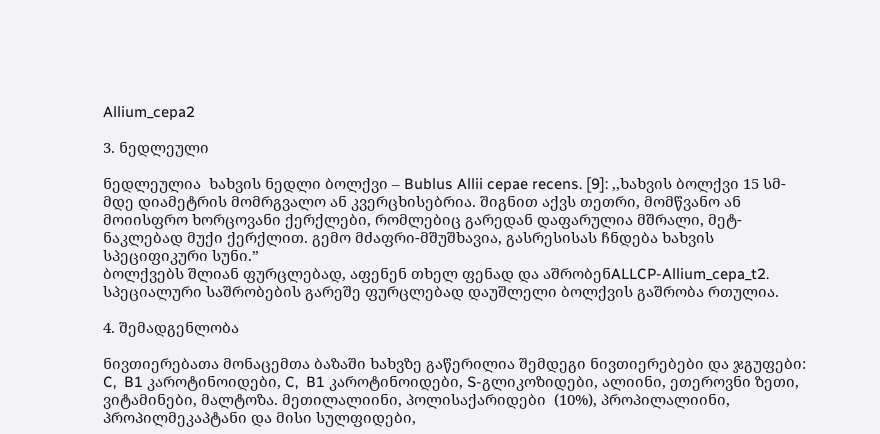Allium_cepa2

3. ნედლეული

ნედლეულია  ხახვის ნედლი ბოლქვი – Bublus Allii cepae recens. [9]: ,,ხახვის ბოლქვი 15 სმ-მდე დიამეტრის მომრგვალო ან კვერცხისებრია. შიგნით აქვს თეთრი, მომწვანო ან მოიისფრო ხორცოვანი ქერქლები, რომლებიც გარედან დაფარულია მშრალი, მეტ-ნაკლებად მუქი ქერქლით. გემო მძაფრი-მშუშხავია, გასრესისას ჩნდება ხახვის სპეციფიკური სუნი.”
ბოლქვებს შლიან ფურცლებად, აფენენ თხელ ფენად და აშრობენALLCP-Allium_cepa_t2. სპეციალური საშრობების გარეშე ფურცლებად დაუშლელი ბოლქვის გაშრობა რთულია.

4. შემადგენლობა

ნივთიერებათა მონაცემთა ბაზაში ხახვზე გაწერილია შემდეგი ნივთიერებები და ჯგუფები: C,  B1 კაროტინოიდები, C,  B1 კაროტინოიდები, S-გლიკოზიდები, ალიინი, ეთეროვნი ზეთი, ვიტამინები, მალტოზა. მეთილალიინი, პოლისაქარიდები  (10%), პროპილალიინი, პროპილმეკაპტანი და მისი სულფიდები,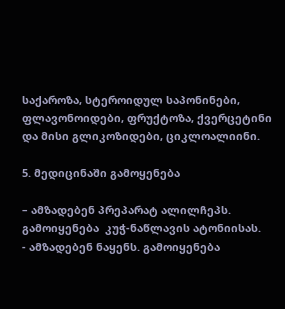საქაროზა, სტეროიდულ საპონინები, ფლავონოიდები, ფრუქტოზა, ქვერცეტინი და მისი გლიკოზიდები, ციკლოალიინი.

5. მედიცინაში გამოყენება

– ამზადებენ პრეპარატ ალილჩეპს. გამოიყენება  კუჭ-ნაწლავის ატონიისას.
- ამზადებენ ნაყენს. გამოიყენება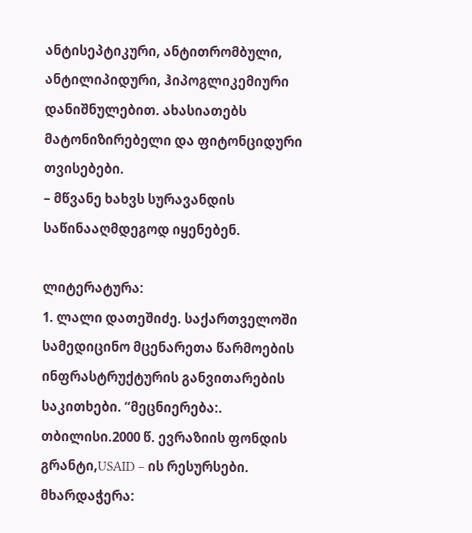ანტისეპტიკური, ანტითრომბული, ანტილიპიდური, ჰიპოგლიკემიური დანიშნულებით. ახასიათებს მატონიზირებელი და ფიტონციდური თვისებები.
– მწვანე ხახვს სურავანდის საწინააღმდეგოდ იყენებენ.

ლიტერატურა:
1. ლალი დათეშიძე. საქართველოში სამედიცინო მცენარეთა წარმოების ინფრასტრუქტურის განვითარების საკითხები. “მეცნიერება:. თბილისი.2000 წ. ევრაზიის ფონდის გრანტი,USAID – ის რესურსები. მხარდაჭერა: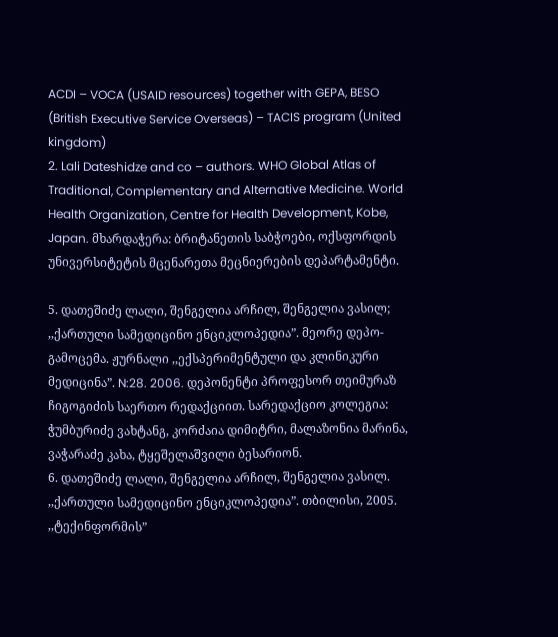ACDI – VOCA (USAID resources) together with GEPA, BESO (British Executive Service Overseas) – TACIS program (United kingdom)
2. Lali Dateshidze and co – authors. WHO Global Atlas of Traditional, Complementary and Alternative Medicine. World Health Organization, Centre for Health Development, Kobe, Japan. მხარდაჭერა: ბრიტანეთის საბჭოები, ოქსფორდის უნივერსიტეტის მცენარეთა მეცნიერების დეპარტამენტი.

5. დათეშიძე ლალი, შენგელია არჩილ, შენგელია ვასილ; ,,ქართული სამედიცინო ენციკლოპედია”. მეორე დეპო-გამოცემა. ჟურნალი ,,ექსპერიმენტული და კლინიკური მედიცინა”. N:28. 2006. დეპონენტი პროფესორ თეიმურაზ ჩიგოგიძის საერთო რედაქციით. სარედაქციო კოლეგია: ჭუმბურიძე ვახტანგ, კორძაია დიმიტრი, მალაზონია მარინა, ვაჭარაძე კახა, ტყეშელაშვილი ბესარიონ.
6. დათეშიძე ლალი, შენგელია არჩილ, შენგელია ვასილ. ,,ქართული სამედიცინო ენციკლოპედია”. თბილისი, 2005. ,,ტექინფორმის”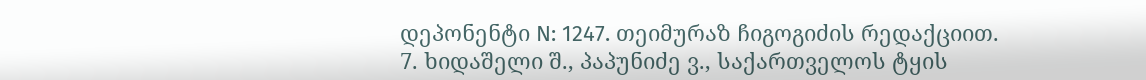დეპონენტი N: 1247. თეიმურაზ ჩიგოგიძის რედაქციით.
7. ხიდაშელი შ., პაპუნიძე ვ., საქართველოს ტყის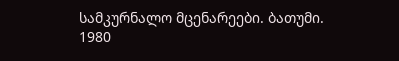სამკურნალო მცენარეები. ბათუმი. 1980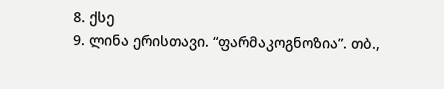8. ქსე
9. ლინა ერისთავი. “ფარმაკოგნოზია”. თბ.,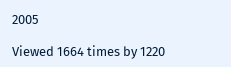2005

Viewed 1664 times by 1220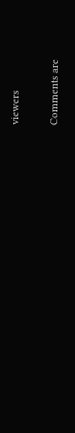viewers

Comments are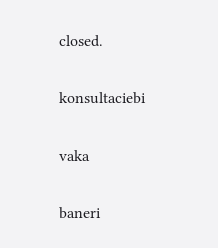closed.

konsultaciebi

vaka

baneri